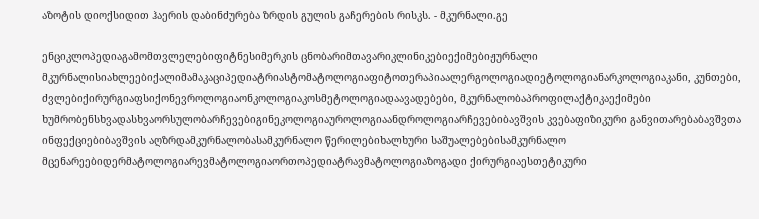აზოტის დიოქსიდით ჰაერის დაბინძურება ზრდის გულის გაჩერების რისკს. - მკურნალი.გე

ენციკლოპედიაგამომთვლელებიფიტნესიმერკის ცნობარიმთავარიკლინიკებიექიმებიჟურნალი მკურნალისიახლეებიქალიმამაკაციპედიატრიასტომატოლოგიაფიტოთერაპიაალერგოლოგიადიეტოლოგიანარკოლოგიაკანი, კუნთები, ძვლებიქირურგიაფსიქონევროლოგიაონკოლოგიაკოსმეტოლოგიადაავადებები, მკურნალობაპროფილაქტიკაექიმები ხუმრობენსხვადასხვაორსულობარჩევებიგინეკოლოგიაუროლოგიაანდროლოგიარჩევებიბავშვის კვებაფიზიკური განვითარებაბავშვთა ინფექციებიბავშვის აღზრდამკურნალობასამკურნალო წერილებიხალხური საშუალებებისამკურნალო მცენარეებიდერმატოლოგიარევმატოლოგიაორთოპედიატრავმატოლოგიაზოგადი ქირურგიაესთეტიკური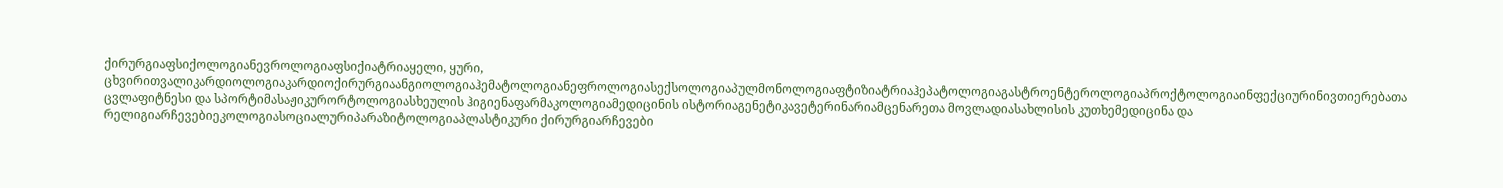ქირურგიაფსიქოლოგიანევროლოგიაფსიქიატრიაყელი, ყური, ცხვირითვალიკარდიოლოგიაკარდიოქირურგიაანგიოლოგიაჰემატოლოგიანეფროლოგიასექსოლოგიაპულმონოლოგიაფტიზიატრიაჰეპატოლოგიაგასტროენტეროლოგიაპროქტოლოგიაინფექციურინივთიერებათა ცვლაფიტნესი და სპორტიმასაჟიკურორტოლოგიასხეულის ჰიგიენაფარმაკოლოგიამედიცინის ისტორიაგენეტიკავეტერინარიამცენარეთა მოვლადიასახლისის კუთხემედიცინა და რელიგიარჩევებიეკოლოგიასოციალურიპარაზიტოლოგიაპლასტიკური ქირურგიარჩევები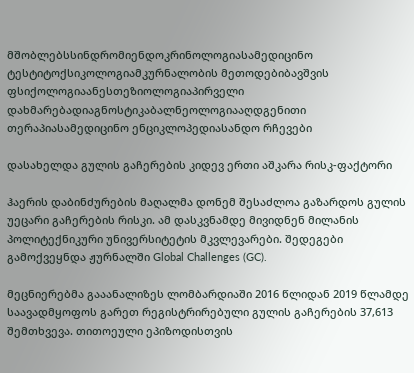მშობლებსსინდრომიენდოკრინოლოგიასამედიცინო ტესტიტოქსიკოლოგიამკურნალობის მეთოდებიბავშვის ფსიქოლოგიაანესთეზიოლოგიაპირველი დახმარებადიაგნოსტიკაბალნეოლოგიააღდგენითი თერაპიასამედიცინო ენციკლოპედიასანდო რჩევები

დასახელდა გულის გაჩერების კიდევ ერთი აშკარა რისკ-ფაქტორი

ჰაერის დაბინძურების მაღალმა დონემ შესაძლოა გაზარდოს გულის უეცარი გაჩერების რისკი. ამ დასკვნამდე მივიდნენ მილანის პოლიტექნიკური უნივერსიტეტის მკვლევარები. შედეგები გამოქვეყნდა ჟურნალში Global Challenges (GC).

მეცნიერებმა გააანალიზეს ლომბარდიაში 2016 წლიდან 2019 წლამდე საავადმყოფოს გარეთ რეგისტრირებული გულის გაჩერების 37,613 შემთხვევა. თითოეული ეპიზოდისთვის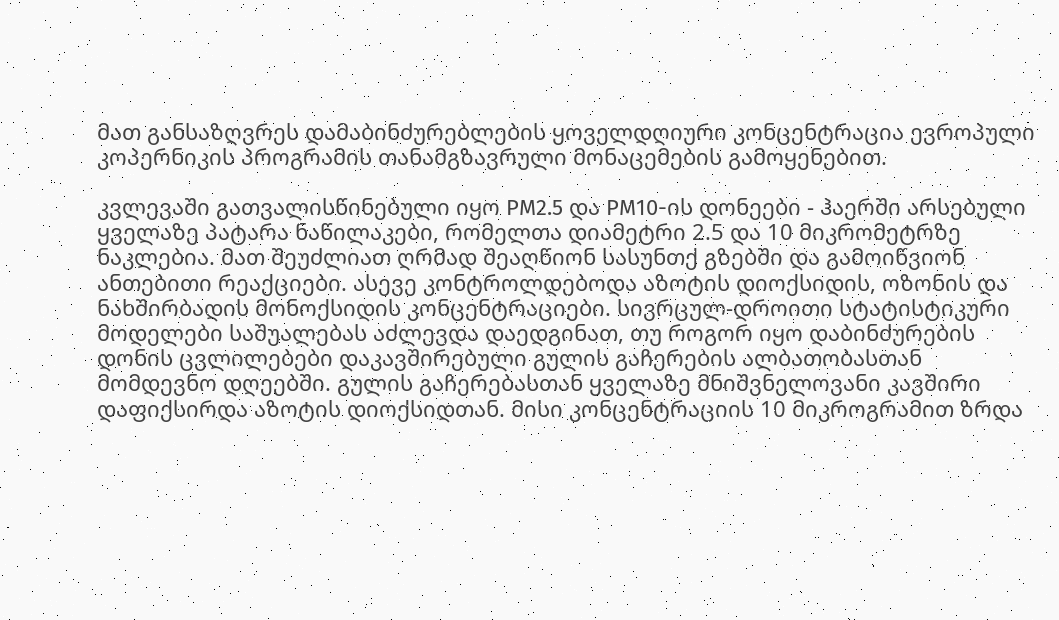მათ განსაზღვრეს დამაბინძურებლების ყოველდღიური კონცენტრაცია ევროპული კოპერნიკის პროგრამის თანამგზავრული მონაცემების გამოყენებით.

კვლევაში გათვალისწინებული იყო PM2.5 და PM10-ის დონეები - ჰაერში არსებული ყველაზე პატარა ნაწილაკები, რომელთა დიამეტრი 2.5 და 10 მიკრომეტრზე ნაკლებია. მათ შეუძლიათ ღრმად შეაღწიონ სასუნთქ გზებში და გამოიწვიონ ანთებითი რეაქციები. ასევე კონტროლდებოდა აზოტის დიოქსიდის, ოზონის და ნახშირბადის მონოქსიდის კონცენტრაციები. სივრცულ-დროითი სტატისტიკური მოდელები საშუალებას აძლევდა დაედგინათ, თუ როგორ იყო დაბინძურების დონის ცვლილებები დაკავშირებული გულის გაჩერების ალბათობასთან მომდევნო დღეებში. გულის გაჩერებასთან ყველაზე მნიშვნელოვანი კავშირი დაფიქსირდა აზოტის დიოქსიდთან. მისი კონცენტრაციის 10 მიკროგრამით ზრდა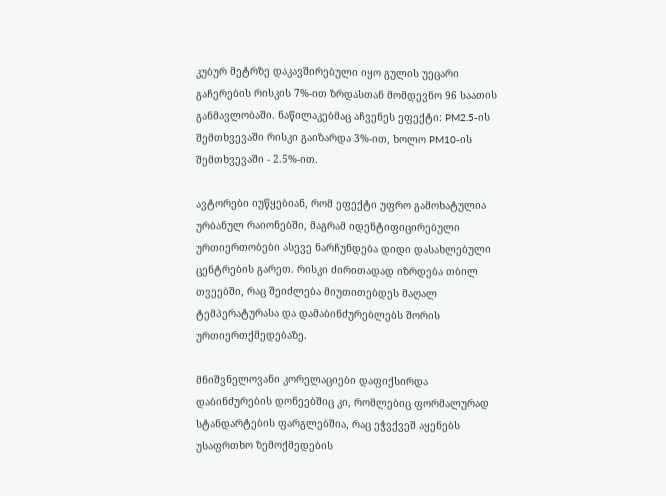კუბურ მეტრზე დაკავშირებული იყო გულის უეცარი გაჩერების რისკის 7%-ით ზრდასთან მომდევნო 96 საათის განმავლობაში. ნაწილაკებმაც აჩვენეს ეფექტი: PM2.5-ის შემთხვევაში რისკი გაიზარდა 3%-ით, ხოლო PM10-ის შემთხვევაში - 2.5%-ით.

ავტორები იუწყებიან, რომ ეფექტი უფრო გამოხატულია ურბანულ რაიონებში, მაგრამ იდენტიფიცირებული ურთიერთობები ასევე ნარჩუნდება დიდი დასახლებული ცენტრების გარეთ. რისკი ძირითადად იზრდება თბილ თვეებში, რაც შეიძლება მიუთითებდეს მაღალ ტემპერატურასა და დამაბინძურებლებს შორის ურთიერთქმედებაზე.

მნიშვნელოვანი კორელაციები დაფიქსირდა დაბინძურების დონეებშიც კი, რომლებიც ფორმალურად სტანდარტების ფარგლებშია, რაც ეჭვქვეშ აყენებს უსაფრთხო ზემოქმედების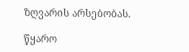ზღვარის არსებობას.

წყარო